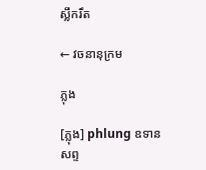ស្លឹករឹត

← វចនានុក្រម

ភ្លុង

[ភ្លុង] phlung ឧទានសព្ទ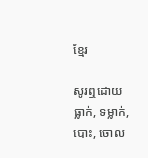ខ្មែរ

សូរឮដោយធ្លាក់, ទម្លាក់, បោះ, ចោល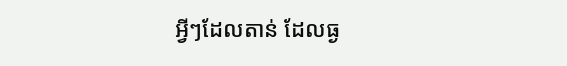អ្វីៗដែលតាន់ ដែលធ្ង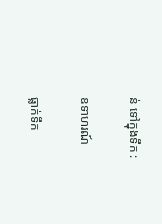ន់ ទៅក្នុងទឹក :

ឧទាហរណ៍

ធ្លាក់ទឹក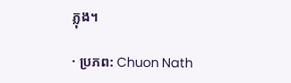ភ្លុង។

· ប្រភព: Chuon Nath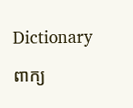Dictionary

ពាក្យ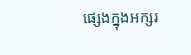ផ្សេងក្នុងអក្សរ